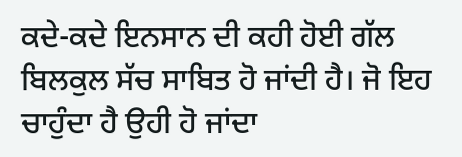ਕਦੇ-ਕਦੇ ਇਨਸਾਨ ਦੀ ਕਹੀ ਹੋਈ ਗੱਲ ਬਿਲਕੁਲ ਸੱਚ ਸਾਬਿਤ ਹੋ ਜਾਂਦੀ ਹੈ। ਜੋ ਇਹ ਚਾਹੁੰਦਾ ਹੈ ਉਹੀ ਹੋ ਜਾਂਦਾ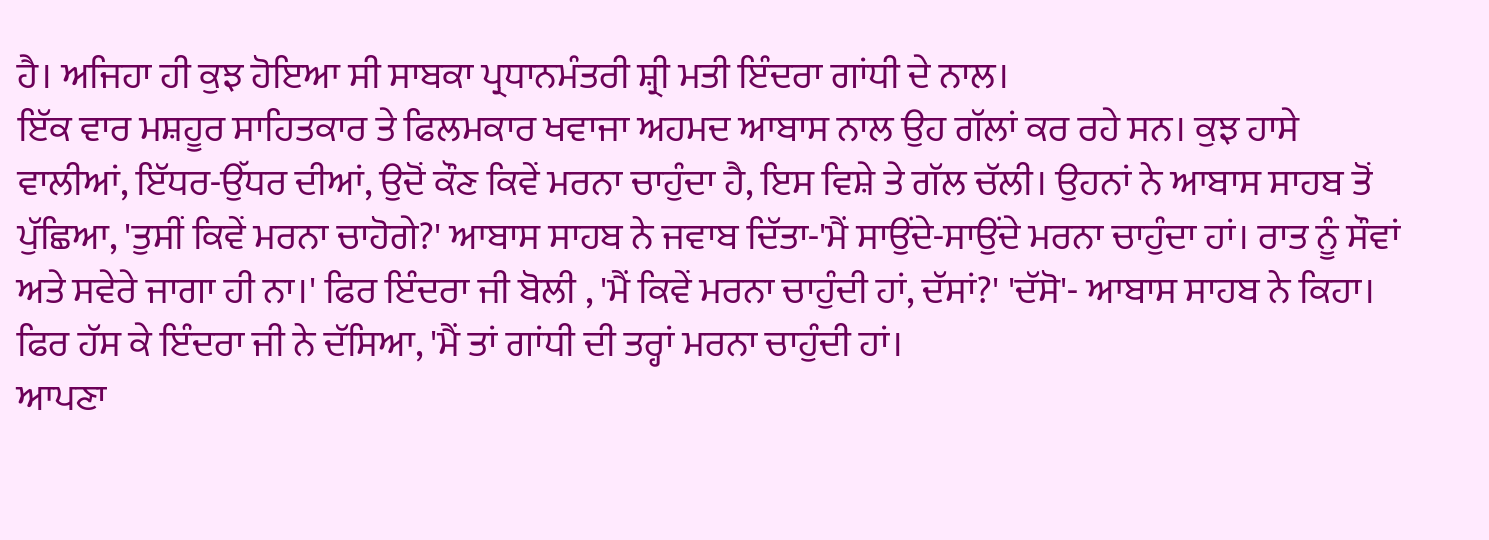ਹੈ। ਅਜਿਹਾ ਹੀ ਕੁਝ ਹੋਇਆ ਸੀ ਸਾਬਕਾ ਪ੍ਰਧਾਨਮੰਤਰੀ ਸ਼੍ਰੀ ਮਤੀ ਇੰਦਰਾ ਗਾਂਧੀ ਦੇ ਨਾਲ।
ਇੱਕ ਵਾਰ ਮਸ਼ਹੂਰ ਸਾਹਿਤਕਾਰ ਤੇ ਫਿਲਮਕਾਰ ਖਵਾਜਾ ਅਹਮਦ ਆਬਾਸ ਨਾਲ ਉਹ ਗੱਲਾਂ ਕਰ ਰਹੇ ਸਨ। ਕੁਝ ਹਾਸੇ ਵਾਲੀਆਂ, ਇੱਧਰ-ਉੱਧਰ ਦੀਆਂ, ਉਦੋਂ ਕੌਣ ਕਿਵੇਂ ਮਰਨਾ ਚਾਹੁੰਦਾ ਹੈ, ਇਸ ਵਿਸ਼ੇ ਤੇ ਗੱਲ ਚੱਲੀ। ਉਹਨਾਂ ਨੇ ਆਬਾਸ ਸਾਹਬ ਤੋਂ ਪੁੱਛਿਆ, 'ਤੁਸੀਂ ਕਿਵੇਂ ਮਰਨਾ ਚਾਹੋਗੇ?' ਆਬਾਸ ਸਾਹਬ ਨੇ ਜਵਾਬ ਦਿੱਤਾ-'ਮੈਂ ਸਾਉਂਦੇ-ਸਾਉਂਦੇ ਮਰਨਾ ਚਾਹੁੰਦਾ ਹਾਂ। ਰਾਤ ਨੂੰ ਸੌਵਾਂ ਅਤੇ ਸਵੇਰੇ ਜਾਗਾ ਹੀ ਨਾ।' ਫਿਰ ਇੰਦਰਾ ਜੀ ਬੋਲੀ , 'ਮੈਂ ਕਿਵੇਂ ਮਰਨਾ ਚਾਹੁੰਦੀ ਹਾਂ, ਦੱਸਾਂ?' 'ਦੱਸੋ'- ਆਬਾਸ ਸਾਹਬ ਨੇ ਕਿਹਾ। ਫਿਰ ਹੱਸ ਕੇ ਇੰਦਰਾ ਜੀ ਨੇ ਦੱਸਿਆ, 'ਮੈਂ ਤਾਂ ਗਾਂਧੀ ਦੀ ਤਰ੍ਹਾਂ ਮਰਨਾ ਚਾਹੁੰਦੀ ਹਾਂ।
ਆਪਣਾ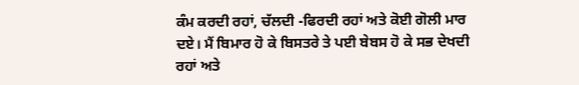ਕੰਮ ਕਰਦੀ ਰਹਾਂ, ਚੱਲਦੀ -ਫਿਰਦੀ ਰਹਾਂ ਅਤੇ ਕੋਈ ਗੋਲੀ ਮਾਰ ਦਏ। ਮੈਂ ਬਿਮਾਰ ਹੋ ਕੇ ਬਿਸਤਰੇ ਤੇ ਪਈ ਬੇਬਸ ਹੋ ਕੇ ਸਭ ਦੇਖਦੀ ਰਹਾਂ ਅਤੇ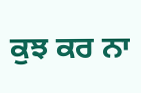ਕੁਝ ਕਰ ਨਾ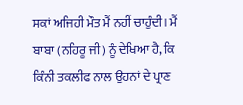ਸਕਾਂ ਅਜਿਹੀ ਮੌਤ ਮੈਂ ਨਹੀਂ ਚਾਹੁੰਦੀ। ਮੈਂ ਬਾਬਾ (ਨਹਿਰੂ ਜੀ) ਨੂੰ ਦੇਖਿਆ ਹੈ, ਕਿ ਕਿੰਨੀ ਤਕਲੀਫ ਨਾਲ ਉਹਨਾਂ ਦੇ ਪ੍ਰਾਣ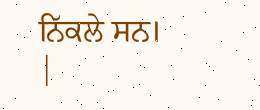ਨਿੱਕਲੇ ਸਨ।
|